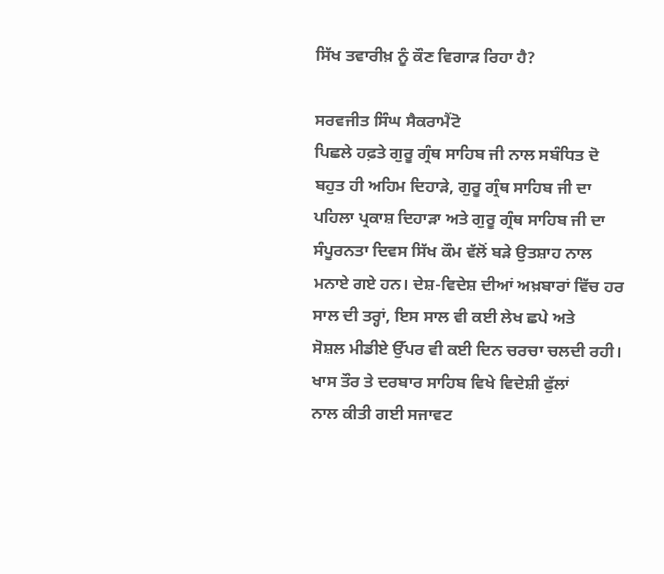ਸਿੱਖ ਤਵਾਰੀਖ਼ ਨੂੰ ਕੌਣ ਵਿਗਾੜ ਰਿਹਾ ਹੈ?

ਸਰਵਜੀਤ ਸਿੰਘ ਸੈਕਰਾਮੈਂਟੋ
ਪਿਛਲੇ ਹਫ਼ਤੇ ਗੁਰੂ ਗ੍ਰੰਥ ਸਾਹਿਬ ਜੀ ਨਾਲ ਸਬੰਧਿਤ ਦੋ ਬਹੁਤ ਹੀ ਅਹਿਮ ਦਿਹਾੜੇ, ਗੁਰੂ ਗ੍ਰੰਥ ਸਾਹਿਬ ਜੀ ਦਾ
ਪਹਿਲਾ ਪ੍ਰਕਾਸ਼ ਦਿਹਾੜਾ ਅਤੇ ਗੁਰੂ ਗ੍ਰੰਥ ਸਾਹਿਬ ਜੀ ਦਾ ਸੰਪੂਰਨਤਾ ਦਿਵਸ ਸਿੱਖ ਕੌਮ ਵੱਲੋਂ ਬੜੇ ਉਤਸ਼ਾਹ ਨਾਲ
ਮਨਾਏ ਗਏ ਹਨ। ਦੇਸ਼-ਵਿਦੇਸ਼ ਦੀਆਂ ਅਖ਼ਬਾਰਾਂ ਵਿੱਚ ਹਰ ਸਾਲ ਦੀ ਤਰ੍ਹਾਂ, ਇਸ ਸਾਲ ਵੀ ਕਈ ਲੇਖ ਛਪੇ ਅਤੇ
ਸੋਸ਼ਲ ਮੀਡੀਏ ਉੱਪਰ ਵੀ ਕਈ ਦਿਨ ਚਰਚਾ ਚਲਦੀ ਰਹੀ। ਖਾਸ ਤੌਰ ਤੇ ਦਰਬਾਰ ਸਾਹਿਬ ਵਿਖੇ ਵਿਦੇਸ਼ੀ ਫੁੱਲਾਂ
ਨਾਲ ਕੀਤੀ ਗਈ ਸਜਾਵਟ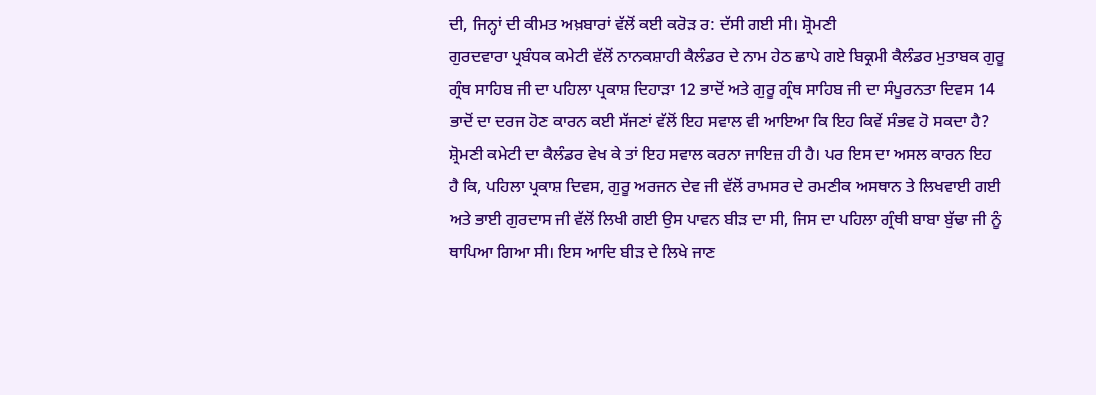ਦੀ, ਜਿਨ੍ਹਾਂ ਦੀ ਕੀਮਤ ਅਖ਼ਬਾਰਾਂ ਵੱਲੋਂ ਕਈ ਕਰੋੜ ਰ: ਦੱਸੀ ਗਈ ਸੀ। ਸ਼੍ਰੋਮਣੀ
ਗੁਰਦਵਾਰਾ ਪ੍ਰਬੰਧਕ ਕਮੇਟੀ ਵੱਲੋਂ ਨਾਨਕਸ਼ਾਹੀ ਕੈਲੰਡਰ ਦੇ ਨਾਮ ਹੇਠ ਛਾਪੇ ਗਏ ਬਿਕ੍ਰਮੀ ਕੈਲੰਡਰ ਮੁਤਾਬਕ ਗੁਰੂ
ਗ੍ਰੰਥ ਸਾਹਿਬ ਜੀ ਦਾ ਪਹਿਲਾ ਪ੍ਰਕਾਸ਼ ਦਿਹਾੜਾ 12 ਭਾਦੋਂ ਅਤੇ ਗੁਰੂ ਗ੍ਰੰਥ ਸਾਹਿਬ ਜੀ ਦਾ ਸੰਪੂਰਨਤਾ ਦਿਵਸ 14
ਭਾਦੋਂ ਦਾ ਦਰਜ ਹੋਣ ਕਾਰਨ ਕਈ ਸੱਜਣਾਂ ਵੱਲੋਂ ਇਹ ਸਵਾਲ ਵੀ ਆਇਆ ਕਿ ਇਹ ਕਿਵੇਂ ਸੰਭਵ ਹੋ ਸਕਦਾ ਹੈ?
ਸ਼੍ਰੋਮਣੀ ਕਮੇਟੀ ਦਾ ਕੈਲੰਡਰ ਵੇਖ ਕੇ ਤਾਂ ਇਹ ਸਵਾਲ ਕਰਨਾ ਜਾਇਜ਼ ਹੀ ਹੈ। ਪਰ ਇਸ ਦਾ ਅਸਲ ਕਾਰਨ ਇਹ
ਹੈ ਕਿ, ਪਹਿਲਾ ਪ੍ਰਕਾਸ਼ ਦਿਵਸ, ਗੁਰੂ ਅਰਜਨ ਦੇਵ ਜੀ ਵੱਲੋਂ ਰਾਮਸਰ ਦੇ ਰਮਣੀਕ ਅਸਥਾਨ ਤੇ ਲਿਖਵਾਈ ਗਈ
ਅਤੇ ਭਾਈ ਗੁਰਦਾਸ ਜੀ ਵੱਲੋਂ ਲਿਖੀ ਗਈ ਉਸ ਪਾਵਨ ਬੀੜ ਦਾ ਸੀ, ਜਿਸ ਦਾ ਪਹਿਲਾ ਗ੍ਰੰਥੀ ਬਾਬਾ ਬੁੱਢਾ ਜੀ ਨੂੰ
ਥਾਪਿਆ ਗਿਆ ਸੀ। ਇਸ ਆਦਿ ਬੀੜ ਦੇ ਲਿਖੇ ਜਾਣ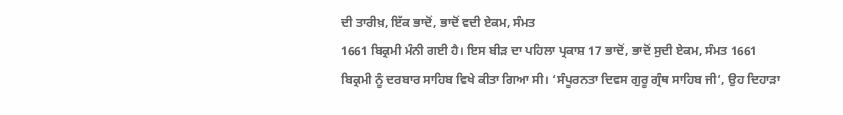ਦੀ ਤਾਰੀਖ਼, ਇੱਕ ਭਾਦੋਂ, ਭਾਦੋਂ ਵਦੀ ਏਕਮ, ਸੰਮਤ
1661 ਬਿਕ੍ਰਮੀ ਮੰਨੀ ਗਈ ਹੈ। ਇਸ ਬੀੜ ਦਾ ਪਹਿਲਾ ਪ੍ਰਕਾਸ਼ 17 ਭਾਦੋਂ, ਭਾਦੋਂ ਸੁਦੀ ਏਕਮ, ਸੰਮਤ 1661
ਬਿਕ੍ਰਮੀ ਨੂੰ ਦਰਬਾਰ ਸਾਹਿਬ ਵਿਖੇ ਕੀਤਾ ਗਿਆ ਸੀ। ‘ਸੰਪੂਰਨਤਾ ਦਿਵਸ ਗੁਰੂ ਗ੍ਰੰਥ ਸਾਹਿਬ ਜੀ’, ਉਹ ਦਿਹਾੜਾ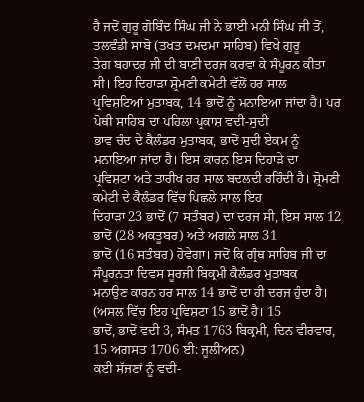ਹੈ ਜਦੋਂ ਗੁਰੂ ਗੋਬਿੰਦ ਸਿੰਘ ਜੀ ਨੇ ਭਾਈ ਮਨੀ ਸਿੰਘ ਜੀ ਤੋਂ, ਤਲਵੰਡੀ ਸਾਬੋ (ਤਖਤ ਦਮਦਮਾ ਸਾਹਿਬ) ਵਿਖੇ ਗੁਰੂ
ਤੇਗ ਬਹਾਦਰ ਜੀ ਦੀ ਬਾਣੀ ਦਰਜ ਕਰਵਾ ਕੇ ਸੰਪੂਰਨ ਕੀਤਾ ਸੀ। ਇਹ ਦਿਹਾੜਾ ਸ਼੍ਰੋਮਣੀ ਕਮੇਟੀ ਵੱਲੋਂ ਹਰ ਸਾਲ
ਪ੍ਰਵਿਸ਼ਟਿਆਂ ਮੁਤਾਬਕ, 14 ਭਾਦੋਂ ਨੂੰ ਮਨਾਇਆ ਜਾਂਦਾ ਹੈ। ਪਰ ਪੋਥੀ ਸਾਹਿਬ ਦਾ ਪਹਿਲਾ ਪ੍ਰਕਾਸ਼ ਵਦੀ-ਸੁਦੀ
ਭਾਵ ਚੰਦ ਦੇ ਕੈਲੰਡਰ ਮੁਤਾਬਕ, ਭਾਦੋਂ ਸੁਦੀ ਏਕਮ ਨੂੰ ਮਨਾਇਆ ਜਾਂਦਾ ਹੈ। ਇਸ ਕਾਰਨ ਇਸ ਦਿਹਾੜੇ ਦਾ
ਪ੍ਰਵਿਸ਼ਟਾ ਅਤੇ ਤਾਰੀਖ ਹਰ ਸਾਲ ਬਦਲਦੀ ਰਹਿੰਦੀ ਹੈ। ਸ਼੍ਰੋਮਣੀ ਕਮੇਟੀ ਦੇ ਕੈਲੰਡਰ ਵਿੱਚ ਪਿਛਲੇ ਸਾਲ ਇਹ
ਦਿਹਾੜਾ 23 ਭਾਦੋਂ (7 ਸਤੰਬਰ) ਦਾ ਦਰਜ ਸੀ, ਇਸ ਸਾਲ 12 ਭਾਦੋਂ (28 ਅਕਤੂਬਰ) ਅਤੇ ਅਗਲੇ ਸਾਲ 31
ਭਾਦੋਂ (16 ਸਤੰਬਰ) ਹੋਵੇਗਾ। ਜਦੋਂ ਕਿ ਗ੍ਰੰਥ ਸਾਹਿਬ ਜੀ ਦਾ ਸੰਪੂਰਨਤਾ ਦਿਵਸ ਸੂਰਜੀ ਬਿਕ੍ਰਮੀ ਕੈਲੰਡਰ ਮੁਤਾਬਕ
ਮਨਾਉਣ ਕਾਰਨ ਹਰ ਸਾਲ 14 ਭਾਦੋਂ ਦਾ ਹੀ ਦਰਜ ਹੁੰਦਾ ਹੈ। (ਅਸਲ ਵਿੱਚ ਇਹ ਪ੍ਰਵਿਸ਼ਟਾ 15 ਭਾਦੋਂ ਹੈ। 15
ਭਾਦੋਂ, ਭਾਦੋਂ ਵਦੀ 3, ਸੰਮਤ 1763 ਬਿਕ੍ਰਮੀ, ਦਿਨ ਵੀਰਵਾਰ, 15 ਅਗਸਤ 1706 ਈ: ਜੂਲੀਅਨ)
ਕਈ ਸੱਜਣਾਂ ਨੂੰ ਵਦੀ-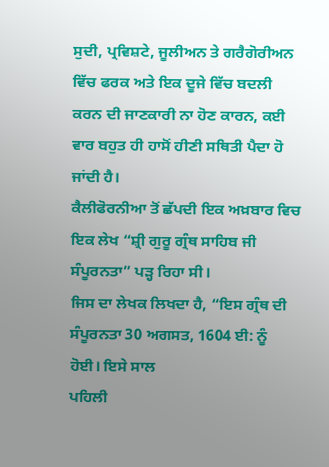ਸੁਦੀ, ਪ੍ਰਵਿਸ਼ਟੇ, ਜੂਲੀਅਨ ਤੇ ਗਰੈਗੋਰੀਅਨ ਵਿੱਚ ਫਰਕ ਅਤੇ ਇਕ ਦੂਜੇ ਵਿੱਚ ਬਦਲੀ
ਕਰਨ ਦੀ ਜਾਣਕਾਰੀ ਨਾ ਹੋਣ ਕਾਰਨ, ਕਈ ਵਾਰ ਬਹੁਤ ਹੀ ਹਾਸੋਂ ਹੀਣੀ ਸਥਿਤੀ ਪੈਦਾ ਹੋ ਜਾਂਦੀ ਹੈ।
ਕੈਲੀਫੋਰਨੀਆ ਤੋਂ ਛੱਪਦੀ ਇਕ ਅਖ਼ਬਾਰ ਵਿਚ ਇਕ ਲੇਖ “ਸ਼੍ਰੀ ਗੁਰੂ ਗ੍ਰੰਥ ਸਾਹਿਬ ਜੀ ਸੰਪੂਰਨਤਾ” ਪੜ੍ਹ ਰਿਹਾ ਸੀ।
ਜਿਸ ਦਾ ਲੇਖਕ ਲਿਖਦਾ ਹੈ, “ਇਸ ਗ੍ਰੰਥ ਦੀ ਸੰਪੂਰਨਤਾ 30 ਅਗਸਤ, 1604 ਈ: ਨੂੰ ਹੋਈ। ਇਸੇ ਸਾਲ
ਪਹਿਲੀ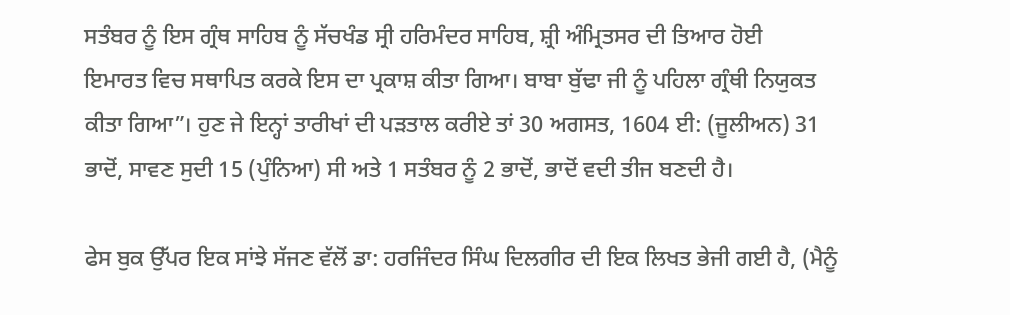ਸਤੰਬਰ ਨੂੰ ਇਸ ਗ੍ਰੰਥ ਸਾਹਿਬ ਨੂੰ ਸੱਚਖੰਡ ਸ੍ਰੀ ਹਰਿਮੰਦਰ ਸਾਹਿਬ, ਸ਼੍ਰੀ ਅੰਮ੍ਰਿਤਸਰ ਦੀ ਤਿਆਰ ਹੋਈ
ਇਮਾਰਤ ਵਿਚ ਸਥਾਪਿਤ ਕਰਕੇ ਇਸ ਦਾ ਪ੍ਰਕਾਸ਼ ਕੀਤਾ ਗਿਆ। ਬਾਬਾ ਬੁੱਢਾ ਜੀ ਨੂੰ ਪਹਿਲਾ ਗ੍ਰੰਥੀ ਨਿਯੁਕਤ
ਕੀਤਾ ਗਿਆ”। ਹੁਣ ਜੇ ਇਨ੍ਹਾਂ ਤਾਰੀਖਾਂ ਦੀ ਪੜਤਾਲ ਕਰੀਏ ਤਾਂ 30 ਅਗਸਤ, 1604 ਈ: (ਜੂਲੀਅਨ) 31
ਭਾਦੋਂ, ਸਾਵਣ ਸੁਦੀ 15 (ਪੁੰਨਿਆ) ਸੀ ਅਤੇ 1 ਸਤੰਬਰ ਨੂੰ 2 ਭਾਦੋਂ, ਭਾਦੋਂ ਵਦੀ ਤੀਜ ਬਣਦੀ ਹੈ।

ਫੇਸ ਬੁਕ ਉੱਪਰ ਇਕ ਸਾਂਝੇ ਸੱਜਣ ਵੱਲੋਂ ਡਾ: ਹਰਜਿੰਦਰ ਸਿੰਘ ਦਿਲਗੀਰ ਦੀ ਇਕ ਲਿਖਤ ਭੇਜੀ ਗਈ ਹੈ, (ਮੈਨੂੰ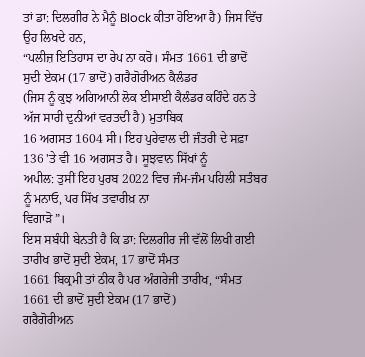ਤਾਂ ਡਾ: ਦਿਲਗੀਰ ਨੇ ਮੈਨੂੰ Block ਕੀਤਾ ਹੋਇਆ ਹੈ) ਜਿਸ ਵਿੱਚ ਉਹ ਲਿਖਦੇ ਹਨ,
“ਪਲੀਜ਼ ਇਤਿਹਾਸ ਦਾ ਰੇਪ ਨਾ ਕਰੋ। ਸੰਮਤ 1661 ਦੀ ਭਾਦੋਂ ਸੁਦੀ ਏਕਮ (17 ਭਾਦੋਂ) ਗਰੈਗੋਰੀਅਨ ਕੈਲੰਡਰ
(ਜਿਸ ਨੂੰ ਕੁਝ ਅਗਿਆਨੀ ਲੋਕ ਈਸਾਈ ਕੈਲੰਡਰ ਕਹਿੰਦੇ ਹਨ ਤੇ ਅੱਜ ਸਾਰੀ ਦੁਨੀਆਂ ਵਰਤਦੀ ਹੈ) ਮੁਤਾਬਿਕ
16 ਅਗਸਤ 1604 ਸੀ। ਇਹ ਪੁਰੇਵਾਲ ਦੀ ਜੰਤਰੀ ਦੇ ਸਫ਼ਾ 136 'ਤੇ ਵੀ 16 ਅਗਸਤ ਹੈ। ਸੂਝਵਾਨ ਸਿੱਖਾਂ ਨੂੰ
ਅਪੀਲ: ਤੁਸੀਂ ਇਹ ਪੁਰਬ 2022 ਵਿਚ ਜੰਮ-ਜੰਮ ਪਹਿਲੀ ਸਤੰਬਰ ਨੂੰ ਮਨਾਓ, ਪਰ ਸਿੱਖ ਤਵਾਰੀਖ਼ ਨਾ
ਵਿਗਾੜੋ”।
ਇਸ ਸਬੰਧੀ ਬੇਨਤੀ ਹੈ ਕਿ ਡਾ: ਦਿਲਗੀਰ ਜੀ ਵੱਲੋਂ ਲਿਖੀ ਗਈ ਤਾਰੀਖ ਭਾਦੋਂ ਸੁਦੀ ਏਕਮ, 17 ਭਾਦੋਂ ਸੰਮਤ
1661 ਬਿਕ੍ਰਮੀ ਤਾਂ ਠੀਕ ਹੈ ਪਰ ਅੰਗਰੇਜੀ ਤਾਰੀਖ, “ਸੰਮਤ 1661 ਦੀ ਭਾਦੋਂ ਸੁਦੀ ਏਕਮ (17 ਭਾਦੋਂ)
ਗਰੈਗੋਰੀਅਨ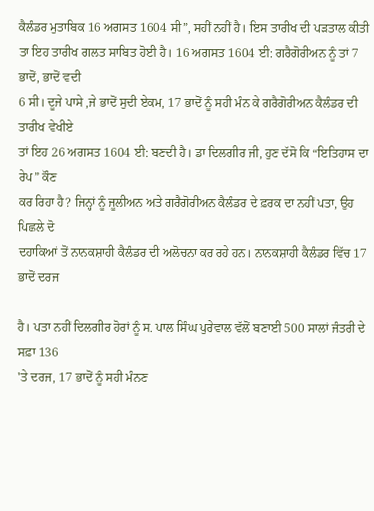ਕੈਲੰਡਰ ਮੁਤਾਬਿਕ 16 ਅਗਸਤ 1604 ਸੀ”, ਸਹੀਂ ਨਹੀਂ ਹੈ। ਇਸ ਤਾਰੀਖ ਦੀ ਪੜਤਾਲ ਕੀਤੀ
ਤਾ ਇਹ ਤਾਰੀਖ ਗਲਤ ਸਾਬਿਤ ਹੋਈ ਹੈ। 16 ਅਗਸਤ 1604 ਈ: ਗਰੈਗੋਰੀਅਨ ਨੂੰ ਤਾਂ 7 ਭਾਦੋਂ, ਭਾਦੋਂ ਵਦੀ
6 ਸੀ। ਦੂਜੇ ਪਾਸੇ ,ਜੇ ਭਾਦੋਂ ਸੁਦੀ ਏਕਮ, 17 ਭਾਦੋਂ ਨੂੰ ਸਹੀ ਮੰਨ ਕੇ ਗਰੈਗੋਰੀਅਨ ਕੈਲੰਡਰ ਦੀ ਤਾਰੀਖ ਵੇਖੀਏ
ਤਾਂ ਇਹ 26 ਅਗਸਤ 1604 ਈ: ਬਣਦੀ ਹੈ। ਡਾ ਦਿਲਗੀਰ ਜੀ, ਹੁਣ ਦੱਸੋ ਕਿ “ਇਤਿਹਾਸ ਦਾ ਰੇਪ” ਕੌਣ
ਕਰ ਰਿਹਾ ਹੈ? ਜਿਨ੍ਹਾਂ ਨੂੰ ਜੂਲੀਅਨ ਅਤੇ ਗਰੈਗੋਰੀਅਨ ਕੈਲੰਡਰ ਦੇ ਫ਼ਰਕ ਦਾ ਨਹੀਂ ਪਤਾ, ਉਹ ਪਿਛਲੇ ਦੋ
ਦਹਾਕਿਆਂ ਤੋਂ ਨਾਨਕਸ਼ਾਹੀ ਕੈਲੰਡਰ ਦੀ ਅਲੋਚਨਾ ਕਰ ਰਹੇ ਹਨ। ਨਾਨਕਸ਼ਾਹੀ ਕੈਲੰਡਰ ਵਿੱਚ 17 ਭਾਦੋਂ ਦਰਜ

ਹੈ। ਪਤਾ ਨਹੀਂ ਦਿਲਗੀਰ ਹੋਰਾਂ ਨੂੰ ਸ. ਪਾਲ ਸਿੰਘ ਪੁਰੇਵਾਲ ਵੱਲੋਂ ਬਣਾਈ 500 ਸਾਲਾਂ ਜੰਤਰੀ ਦੇ ਸਫ਼ਾ 136
'ਤੇ ਦਰਜ, 17 ਭਾਦੋਂ ਨੂੰ ਸਹੀ ਮੰਨਣ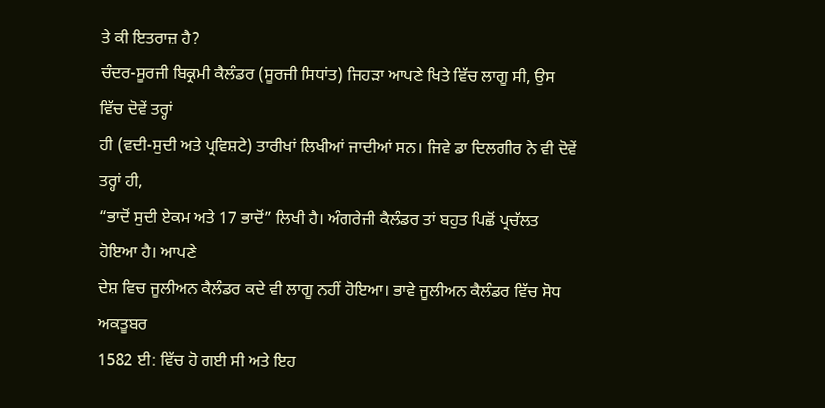ਤੇ ਕੀ ਇਤਰਾਜ਼ ਹੈ?
ਚੰਦਰ-ਸੂਰਜੀ ਬਿਕ੍ਰਮੀ ਕੈਲੰਡਰ (ਸੂਰਜੀ ਸਿਧਾਂਤ) ਜਿਹੜਾ ਆਪਣੇ ਖਿਤੇ ਵਿੱਚ ਲਾਗੂ ਸੀ, ਉਸ ਵਿੱਚ ਦੋਵੇਂ ਤਰ੍ਹਾਂ
ਹੀ (ਵਦੀ-ਸੁਦੀ ਅਤੇ ਪ੍ਰਵਿਸ਼ਟੇ) ਤਾਰੀਖਾਂ ਲਿਖੀਆਂ ਜਾਦੀਆਂ ਸਨ। ਜਿਵੇ ਡਾ ਦਿਲਗੀਰ ਨੇ ਵੀ ਦੋਵੇਂ ਤਰ੍ਹਾਂ ਹੀ,
“ਭਾਦੋਂ ਸੁਦੀ ਏਕਮ ਅਤੇ 17 ਭਾਦੋਂ” ਲਿਖੀ ਹੈ। ਅੰਗਰੇਜੀ ਕੈਲੰਡਰ ਤਾਂ ਬਹੁਤ ਪਿਛੋਂ ਪ੍ਰਚੱਲਤ ਹੋਇਆ ਹੈ। ਆਪਣੇ
ਦੇਸ਼ ਵਿਚ ਜੂਲੀਅਨ ਕੈਲੰਡਰ ਕਦੇ ਵੀ ਲਾਗੂ ਨਹੀਂ ਹੋਇਆ। ਭਾਵੇ ਜੂਲੀਅਨ ਕੈਲੰਡਰ ਵਿੱਚ ਸੋਧ ਅਕਤੂਬਰ
1582 ਈ: ਵਿੱਚ ਹੋ ਗਈ ਸੀ ਅਤੇ ਇਹ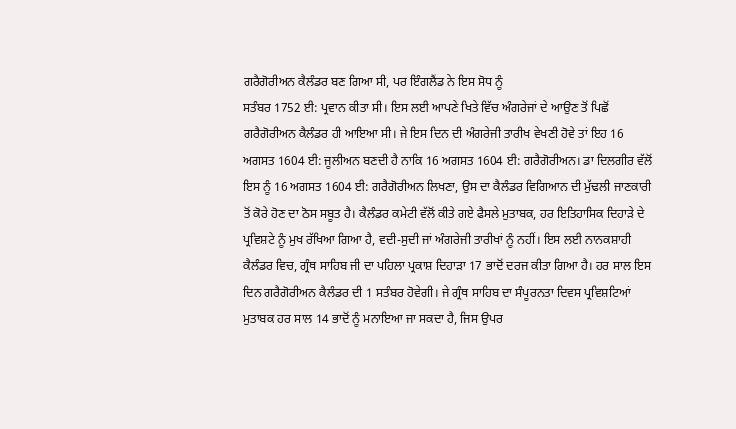ਗਰੈਗੋਰੀਅਨ ਕੈਲੰਡਰ ਬਣ ਗਿਆ ਸੀ, ਪਰ ਇੰਗਲੈਂਡ ਨੇ ਇਸ ਸੋਧ ਨੂੰ
ਸਤੰਬਰ 1752 ਈ: ਪ੍ਰਵਾਨ ਕੀਤਾ ਸੀ। ਇਸ ਲਈ ਆਪਣੇ ਖਿਤੇ ਵਿੱਚ ਅੰਗਰੇਜਾਂ ਦੇ ਆਉਣ ਤੋਂ ਪਿਛੋਂ
ਗਰੈਗੋਰੀਅਨ ਕੈਲੰਡਰ ਹੀ ਆਇਆ ਸੀ। ਜੇ ਇਸ ਦਿਨ ਦੀ ਅੰਗਰੇਜੀ ਤਾਰੀਖ ਵੇਖਣੀ ਹੋਵੇ ਤਾਂ ਇਹ 16
ਅਗਸਤ 1604 ਈ: ਜੂਲੀਅਨ ਬਣਦੀ ਹੈ ਨਾਕਿ 16 ਅਗਸਤ 1604 ਈ: ਗਰੈਗੋਰੀਅਨ। ਡਾ ਦਿਲਗੀਰ ਵੱਲੋਂ
ਇਸ ਨੂੰ 16 ਅਗਸਤ 1604 ਈ: ਗਰੈਗੋਰੀਅਨ ਲਿਖਣਾ, ਉਸ ਦਾ ਕੈਲੰਡਰ ਵਿਗਿਆਨ ਦੀ ਮੁੱਢਲੀ ਜਾਣਕਾਰੀ
ਤੋਂ ਕੋਰੇ ਹੋਣ ਦਾ ਠੋਸ ਸਬੂਤ ਹੈ। ਕੈਲੰਡਰ ਕਮੇਟੀ ਵੱਲੋਂ ਕੀਤੇ ਗਏ ਫੈਸਲੇ ਮੁਤਾਬਕ, ਹਰ ਇਤਿਹਾਸਿਕ ਦਿਹਾੜੇ ਦੇ
ਪ੍ਰਵਿਸ਼ਟੇ ਨੂੰ ਮੁਖ ਰੱਖਿਆ ਗਿਆ ਹੈ, ਵਦੀ-ਸੁਦੀ ਜਾਂ ਅੰਗਰੇਜੀ ਤਾਰੀਖਾਂ ਨੂੰ ਨਹੀਂ। ਇਸ ਲਈ ਨਾਨਕਸ਼ਾਹੀ
ਕੈਲੰਡਰ ਵਿਚ, ਗ੍ਰੰਥ ਸਾਹਿਬ ਜੀ ਦਾ ਪਹਿਲਾ ਪ੍ਰਕਾਸ਼ ਦਿਹਾੜਾ 17 ਭਾਦੋਂ ਦਰਜ ਕੀਤਾ ਗਿਆ ਹੈ। ਹਰ ਸਾਲ ਇਸ
ਦਿਨ ਗਰੈਗੋਰੀਅਨ ਕੈਲੰਡਰ ਦੀ 1 ਸਤੰਬਰ ਹੋਵੇਗੀ। ਜੇ ਗ੍ਰੰਥ ਸਾਹਿਬ ਦਾ ਸੰਪੂਰਨਤਾ ਦਿਵਸ ਪ੍ਰਵਿਸ਼ਟਿਆਂ
ਮੁਤਾਬਕ ਹਰ ਸਾਲ 14 ਭਾਦੋਂ ਨੂੰ ਮਨਾਇਆ ਜਾ ਸਕਦਾ ਹੈ, ਜਿਸ ਉਪਰ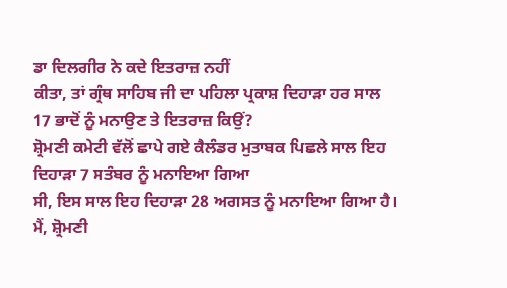ਡਾ ਦਿਲਗੀਰ ਨੇ ਕਦੇ ਇਤਰਾਜ਼ ਨਹੀਂ
ਕੀਤਾ, ਤਾਂ ਗ੍ਰੰਥ ਸਾਹਿਬ ਜੀ ਦਾ ਪਹਿਲਾ ਪ੍ਰਕਾਸ਼ ਦਿਹਾੜਾ ਹਰ ਸਾਲ 17 ਭਾਦੋਂ ਨੂੰ ਮਨਾਉਣ ਤੇ ਇਤਰਾਜ਼ ਕਿਉਂ?
ਸ਼੍ਰੋਮਣੀ ਕਮੇਟੀ ਵੱਲੋਂ ਛਾਪੇ ਗਏ ਕੈਲੰਡਰ ਮੁਤਾਬਕ ਪਿਛਲੇ ਸਾਲ ਇਹ ਦਿਹਾੜਾ 7 ਸਤੰਬਰ ਨੂੰ ਮਨਾਇਆ ਗਿਆ
ਸੀ, ਇਸ ਸਾਲ ਇਹ ਦਿਹਾੜਾ 28 ਅਗਸਤ ਨੂੰ ਮਨਾਇਆ ਗਿਆ ਹੈ। ਮੈਂ, ਸ਼੍ਰੋਮਣੀ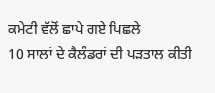ਕਮੇਟੀ ਵੱਲੋਂ ਛਾਪੇ ਗਏ ਪਿਛਲੇ
10 ਸਾਲਾਂ ਦੇ ਕੈਲੰਡਰਾਂ ਦੀ ਪੜਤਾਲ ਕੀਤੀ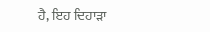ਹੈ, ਇਹ ਦਿਹਾੜਾ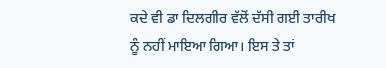ਕਦੇ ਵੀ ਡਾ ਦਿਲਗੀਰ ਵੱਲੋਂ ਦੱਸੀ ਗਈ ਤਾਰੀਖ
ਨੂੰ ਨਹੀਂ ਮਾਇਆ ਗਿਆ। ਇਸ ਤੇ ਤਾਂ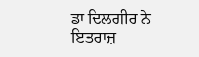ਡਾ ਦਿਲਗੀਰ ਨੇ ਇਤਰਾਜ਼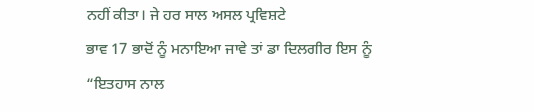ਨਹੀਂ ਕੀਤਾ। ਜੇ ਹਰ ਸਾਲ ਅਸਲ ਪ੍ਰਵਿਸ਼ਟੇ
ਭਾਵ 17 ਭਾਦੋਂ ਨੂੰ ਮਨਾਇਆ ਜਾਵੇ ਤਾਂ ਡਾ ਦਿਲਗੀਰ ਇਸ ਨੂੰ “ਇਤਹਾਸ ਨਾਲ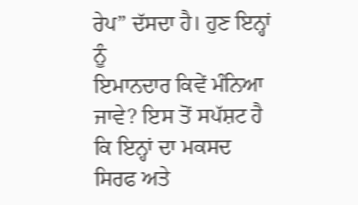ਰੇਪ” ਦੱਸਦਾ ਹੈ। ਹੁਣ ਇਨ੍ਹਾਂ ਨੂੰ
ਇਮਾਨਦਾਰ ਕਿਵੇਂ ਮੰਨਿਆ ਜਾਵੇ? ਇਸ ਤੋਂ ਸਪੱਸ਼ਟ ਹੈ ਕਿ ਇਨ੍ਹਾਂ ਦਾ ਮਕਸਦ ਸਿਰਫ ਅਤੇ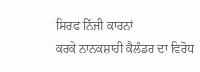ਸਿਰਫ ਨਿੱਜੀ ਕਾਰਨਾਂ
ਕਰਕੇ ਨਾਨਕਸ਼ਾਹੀ ਕੈਲੰਡਰ ਦਾ ਵਿਰੋਧ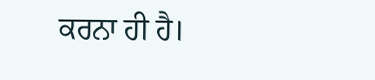ਕਰਨਾ ਹੀ ਹੈ।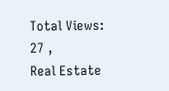Total Views: 27 ,
Real Estate